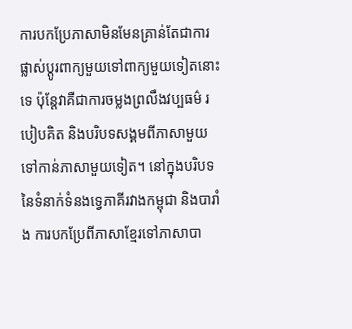ការបកប្រែភាសាមិនមែនគ្រាន់តែជាការផ្លាស់ប្តូរពាក្យមួយទៅពាក្យមួយទៀតនោះទេ ប៉ុន្តែវាគឺជាការចម្លងព្រលឹងវប្បធម៌ របៀបគិត និងបរិបទសង្គមពីភាសាមួយទៅកាន់ភាសាមួយទៀត។ នៅក្នុងបរិបទនៃទំនាក់ទំនងទ្វេភាគីរវាងកម្ពុជា និងបារាំង ការបកប្រែពីភាសាខ្មែរទៅភាសាបា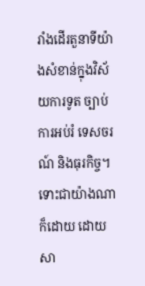រាំងដើរតួនាទីយ៉ាងសំខាន់ក្នុងវិស័យការទូត ច្បាប់ ការអប់រំ ទេសចរណ៍ និងធុរកិច្ច។ ទោះជាយ៉ាងណាក៏ដោយ ដោយសា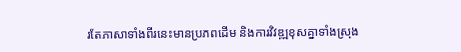រតែភាសាទាំងពីរនេះមានប្រភពដើម និងការវិវឌ្ឍខុសគ្នាទាំងស្រុង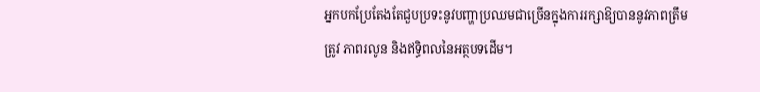អ្នកបកប្រែតែងតែជួបប្រទះនូវបញ្ហាប្រឈមជាច្រើនក្នុងការរក្សាឱ្យបាននូវភាពត្រឹមត្រូវ ភាពរលូន និងឥទ្ធិពលនៃអត្ថបទដើម។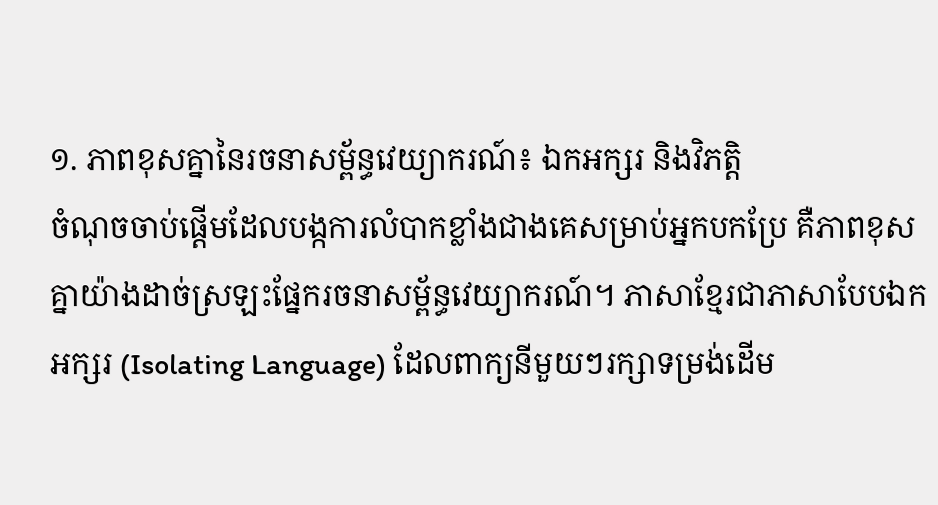១. ភាពខុសគ្នានៃរចនាសម្ព័ន្ធវេយ្យាករណ៍៖ ឯកអក្សរ និងវិភត្តិ
ចំណុចចាប់ផ្តើមដែលបង្កការលំបាកខ្លាំងជាងគេសម្រាប់អ្នកបកប្រែ គឺភាពខុសគ្នាយ៉ាងដាច់ស្រឡះផ្នែករចនាសម្ព័ន្ធវេយ្យាករណ៍។ ភាសាខ្មែរជាភាសាបែបឯកអក្សរ (Isolating Language) ដែលពាក្យនីមួយៗរក្សាទម្រង់ដើម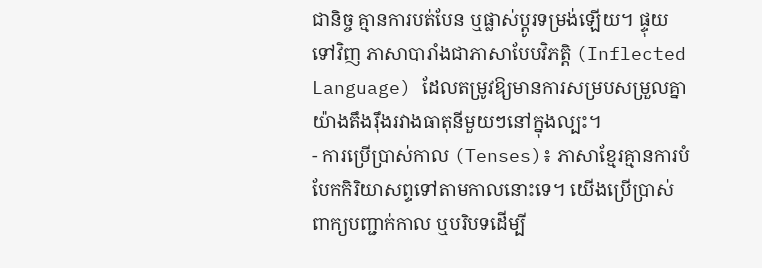ជានិច្ច គ្មានការបត់បែន ឬផ្លាស់ប្តូរទម្រង់ឡើយ។ ផ្ទុយទៅវិញ ភាសាបារាំងជាភាសាបែបវិភត្តិ (Inflected Language) ដែលតម្រូវឱ្យមានការសម្របសម្រួលគ្នាយ៉ាងតឹងរ៉ឹងរវាងធាតុនីមួយៗនៅក្នុងល្បះ។
- ការប្រើប្រាស់កាល (Tenses)៖ ភាសាខ្មែរគ្មានការបំបែកកិរិយាសព្ទទៅតាមកាលនោះទេ។ យើងប្រើប្រាស់ពាក្យបញ្ជាក់កាល ឬបរិបទដើម្បី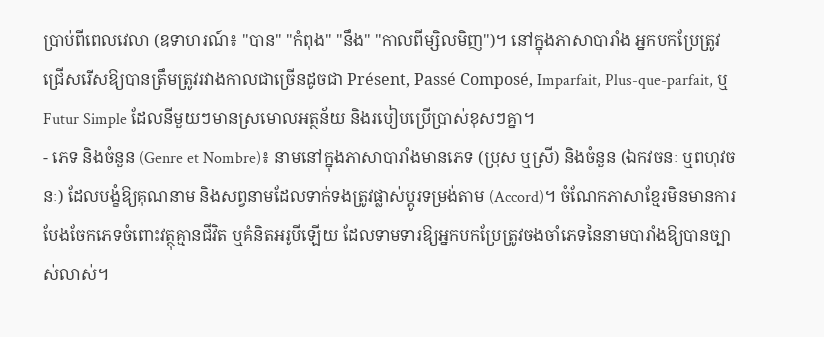ប្រាប់ពីពេលវេលា (ឧទាហរណ៍៖ "បាន" "កំពុង" "នឹង" "កាលពីម្សិលមិញ")។ នៅក្នុងភាសាបារាំង អ្នកបកប្រែត្រូវជ្រើសរើសឱ្យបានត្រឹមត្រូវរវាងកាលជាច្រើនដូចជា Présent, Passé Composé, Imparfait, Plus-que-parfait, ឬ Futur Simple ដែលនីមួយៗមានស្រមោលអត្ថន័យ និងរបៀបប្រើប្រាស់ខុសៗគ្នា។
- ភេទ និងចំនួន (Genre et Nombre)៖ នាមនៅក្នុងភាសាបារាំងមានភេទ (ប្រុស ឬស្រី) និងចំនួន (ឯកវចនៈ ឬពហុវចនៈ) ដែលបង្ខំឱ្យគុណនាម និងសព្វនាមដែលទាក់ទងត្រូវផ្លាស់ប្តូរទម្រង់តាម (Accord)។ ចំណែកភាសាខ្មែរមិនមានការបែងចែកភេទចំពោះវត្ថុគ្មានជីវិត ឬគំនិតអរូបីឡើយ ដែលទាមទារឱ្យអ្នកបកប្រែត្រូវចងចាំភេទនៃនាមបារាំងឱ្យបានច្បាស់លាស់។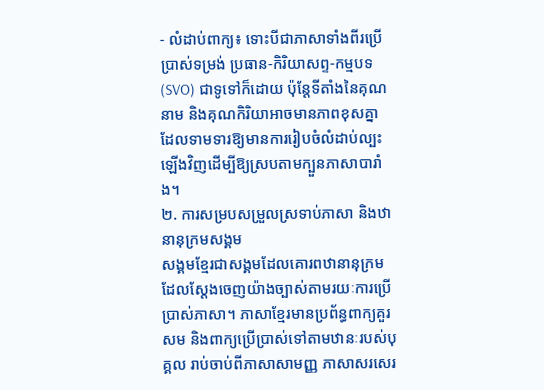- លំដាប់ពាក្យ៖ ទោះបីជាភាសាទាំងពីរប្រើប្រាស់ទម្រង់ ប្រធាន-កិរិយាសព្ទ-កម្មបទ (SVO) ជាទូទៅក៏ដោយ ប៉ុន្តែទីតាំងនៃគុណនាម និងគុណកិរិយាអាចមានភាពខុសគ្នា ដែលទាមទារឱ្យមានការរៀបចំលំដាប់ល្បះឡើងវិញដើម្បីឱ្យស្របតាមក្បួនភាសាបារាំង។
២. ការសម្របសម្រួលស្រទាប់ភាសា និងឋានានុក្រមសង្គម
សង្គមខ្មែរជាសង្គមដែលគោរពឋានានុក្រម ដែលស្តែងចេញយ៉ាងច្បាស់តាមរយៈការប្រើប្រាស់ភាសា។ ភាសាខ្មែរមានប្រព័ន្ធពាក្យគួរសម និងពាក្យប្រើប្រាស់ទៅតាមឋានៈរបស់បុគ្គល រាប់ចាប់ពីភាសាសាមញ្ញ ភាសាសរសេរ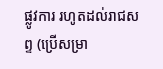ផ្លូវការ រហូតដល់រាជសព្ទ (ប្រើសម្រា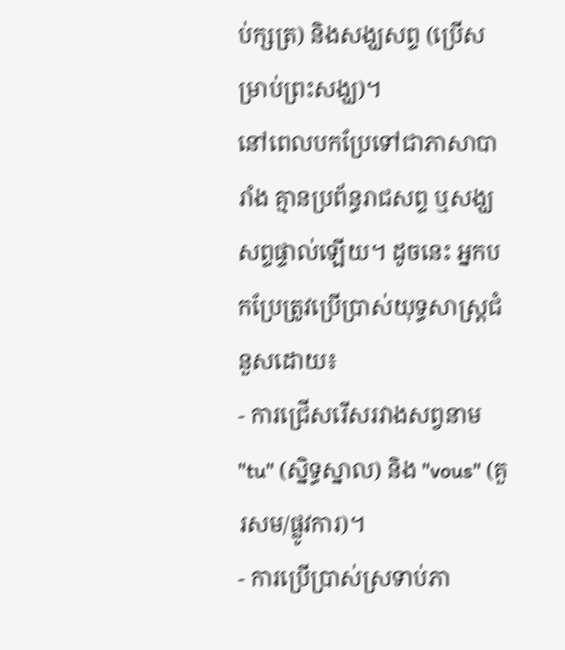ប់ក្សត្រ) និងសង្ឃសព្ទ (ប្រើសម្រាប់ព្រះសង្ឃ)។
នៅពេលបកប្រែទៅជាភាសាបារាំង គ្មានប្រព័ន្ធរាជសព្ទ ឬសង្ឃសព្ទផ្ទាល់ឡើយ។ ដូចនេះ អ្នកបកប្រែត្រូវប្រើប្រាស់យុទ្ធសាស្ត្រជំនួសដោយ៖
- ការជ្រើសរើសរវាងសព្វនាម "tu" (ស្និទ្ធស្នាល) និង "vous" (គួរសម/ផ្លូវការ)។
- ការប្រើប្រាស់ស្រទាប់ភា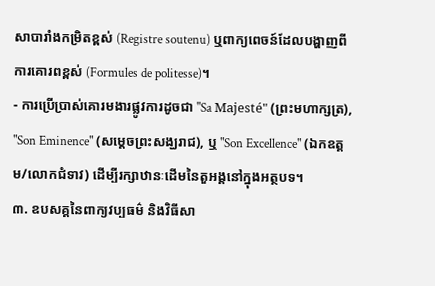សាបារាំងកម្រិតខ្ពស់ (Registre soutenu) ឬពាក្យពេចន៍ដែលបង្ហាញពីការគោរពខ្ពស់ (Formules de politesse)។
- ការប្រើប្រាស់គោរមងារផ្លូវការដូចជា "Sa Majesté" (ព្រះមហាក្សត្រ), "Son Eminence" (សម្តេចព្រះសង្ឃរាជ), ឬ "Son Excellence" (ឯកឧត្តម/លោកជំទាវ) ដើម្បីរក្សាឋានៈដើមនៃតួអង្គនៅក្នុងអត្ថបទ។
៣. ឧបសគ្គនៃពាក្យវប្បធម៌ និងវិធីសា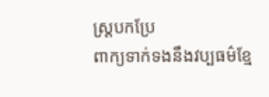ស្ត្របកប្រែ
ពាក្យទាក់ទងនឹងវប្បធម៌ខ្មែ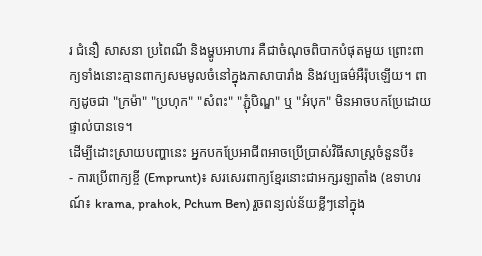រ ជំនឿ សាសនា ប្រពៃណី និងម្ហូបអាហារ គឺជាចំណុចពិបាកបំផុតមួយ ព្រោះពាក្យទាំងនោះគ្មានពាក្យសមមូលចំនៅក្នុងភាសាបារាំង និងវប្បធម៌អឺរ៉ុបឡើយ។ ពាក្យដូចជា "ក្រម៉ា" "ប្រហុក" "សំពះ" "ភ្ជុំបិណ្ឌ" ឬ "អំបុក" មិនអាចបកប្រែដោយផ្ទាល់បានទេ។
ដើម្បីដោះស្រាយបញ្ហានេះ អ្នកបកប្រែអាជីពអាចប្រើប្រាស់វិធីសាស្ត្រចំនួនបី៖
- ការប្រើពាក្យខ្ចី (Emprunt)៖ សរសេរពាក្យខ្មែរនោះជាអក្សរឡាតាំង (ឧទាហរណ៍៖ krama, prahok, Pchum Ben) រួចពន្យល់ន័យខ្លីៗនៅក្នុង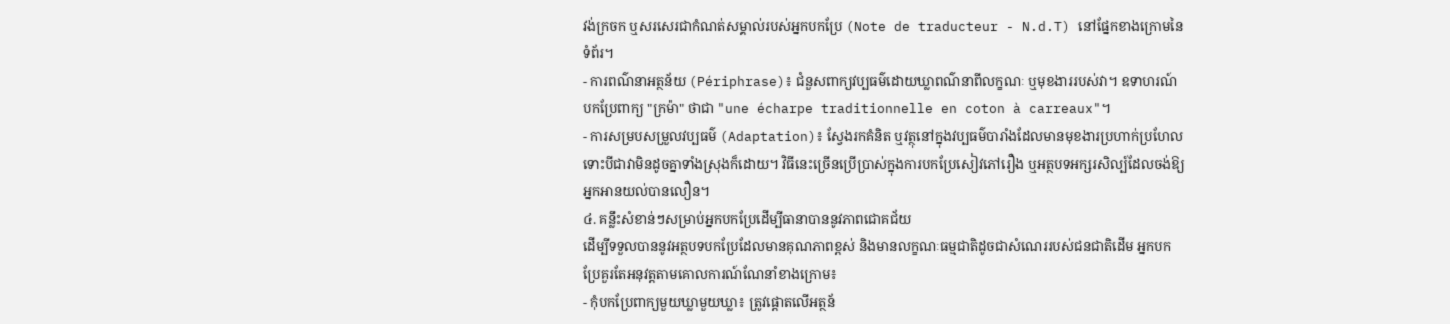វង់ក្រចក ឬសរសេរជាកំណត់សម្គាល់របស់អ្នកបកប្រែ (Note de traducteur - N.d.T) នៅផ្នែកខាងក្រោមនៃទំព័រ។
- ការពណ៌នាអត្ថន័យ (Périphrase)៖ ជំនួសពាក្យវប្បធម៌ដោយឃ្លាពណ៌នាពីលក្ខណៈ ឬមុខងាររបស់វា។ ឧទាហរណ៍ បកប្រែពាក្យ "ក្រម៉ា" ថាជា "une écharpe traditionnelle en coton à carreaux"។
- ការសម្របសម្រួលវប្បធម៌ (Adaptation)៖ ស្វែងរកគំនិត ឬវត្ថុនៅក្នុងវប្បធម៌បារាំងដែលមានមុខងារប្រហាក់ប្រហែល ទោះបីជាវាមិនដូចគ្នាទាំងស្រុងក៏ដោយ។ វិធីនេះច្រើនប្រើប្រាស់ក្នុងការបកប្រែសៀវភៅរឿង ឬអត្ថបទអក្សរសិល្ប៍ដែលចង់ឱ្យអ្នកអានយល់បានលឿន។
៤. គន្លឹះសំខាន់ៗសម្រាប់អ្នកបកប្រែដើម្បីធានាបាននូវភាពជោគជ័យ
ដើម្បីទទួលបាននូវអត្ថបទបកប្រែដែលមានគុណភាពខ្ពស់ និងមានលក្ខណៈធម្មជាតិដូចជាសំណេររបស់ជនជាតិដើម អ្នកបកប្រែគួរតែអនុវត្តតាមគោលការណ៍ណែនាំខាងក្រោម៖
- កុំបកប្រែពាក្យមួយឃ្លាមួយឃ្លា៖ ត្រូវផ្តោតលើអត្ថន័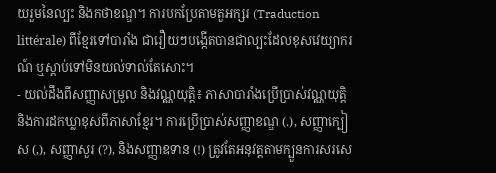យរួមនៃល្បះ និងកថាខណ្ឌ។ ការបកប្រែតាមតួអក្សរ (Traduction littérale) ពីខ្មែរទៅបារាំង ជារឿយៗបង្កើតបានជាល្បះដែលខុសវេយ្យាករណ៍ ឬស្តាប់ទៅមិនយល់ទាល់តែសោះ។
- យល់ដឹងពីសញ្ញាសម្រួល និងវណ្ណយុត្តិ៖ ភាសាបារាំងប្រើប្រាស់វណ្ណយុត្តិ និងការដកឃ្លាខុសពីភាសាខ្មែរ។ ការប្រើប្រាស់សញ្ញាខណ្ឌ (.), សញ្ញាក្បៀស (,), សញ្ញាសួរ (?), និងសញ្ញាឧទាន (!) ត្រូវតែអនុវត្តតាមក្បួនការសរសេ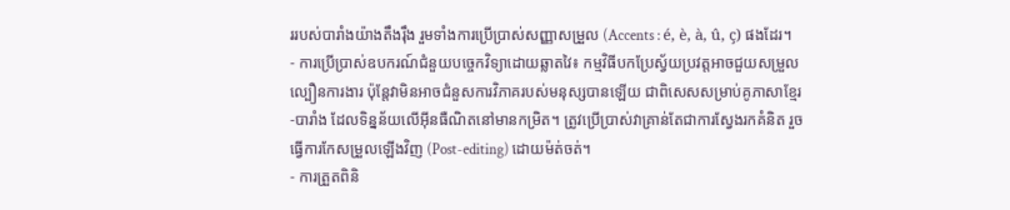ររបស់បារាំងយ៉ាងតឹងរ៉ឹង រួមទាំងការប្រើប្រាស់សញ្ញាសម្រួល (Accents : é, è, à, û, ç) ផងដែរ។
- ការប្រើប្រាស់ឧបករណ៍ជំនួយបច្ចេកវិទ្យាដោយឆ្លាតវៃ៖ កម្មវិធីបកប្រែស្វ័យប្រវត្តអាចជួយសម្រួលល្បឿនការងារ ប៉ុន្តែវាមិនអាចជំនួសការវិភាគរបស់មនុស្សបានឡើយ ជាពិសេសសម្រាប់គូភាសាខ្មែរ-បារាំង ដែលទិន្នន័យលើអ៊ីនធឺណិតនៅមានកម្រិត។ ត្រូវប្រើប្រាស់វាគ្រាន់តែជាការស្វែងរកគំនិត រួចធ្វើការកែសម្រួលឡើងវិញ (Post-editing) ដោយម៉ត់ចត់។
- ការត្រួតពិនិ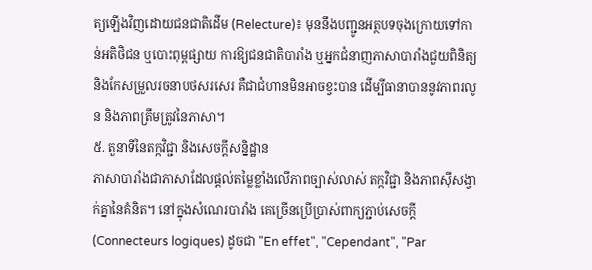ត្យឡើងវិញដោយជនជាតិដើម (Relecture)៖ មុននឹងបញ្ជូនអត្ថបទចុងក្រោយទៅកាន់អតិថិជន ឬបោះពុម្ពផ្សាយ ការឱ្យជនជាតិបារាំង ឬអ្នកជំនាញភាសាបារាំងជួយពិនិត្យ និងកែសម្រួលរចនាបថសរសេរ គឺជាជំហានមិនអាចខ្វះបាន ដើម្បីធានាបាននូវភាពរលូន និងភាពត្រឹមត្រូវនៃភាសា។
៥. តួនាទីនៃតក្កវិជ្ជា និងសេចក្តីសន្និដ្ឋាន
ភាសាបារាំងជាភាសាដែលផ្តល់តម្លៃខ្លាំងលើភាពច្បាស់លាស់ តក្កវិជ្ជា និងភាពស៊ីសង្វាក់គ្នានៃគំនិត។ នៅក្នុងសំណេរបារាំង គេច្រើនប្រើប្រាស់ពាក្យភ្ជាប់សេចក្តី (Connecteurs logiques) ដូចជា "En effet", "Cependant", "Par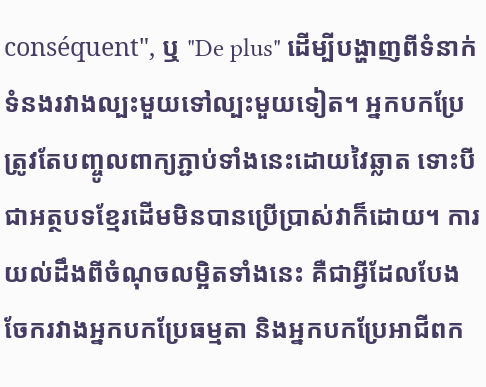conséquent", ឬ "De plus" ដើម្បីបង្ហាញពីទំនាក់ទំនងរវាងល្បះមួយទៅល្បះមួយទៀត។ អ្នកបកប្រែត្រូវតែបញ្ចូលពាក្យភ្ជាប់ទាំងនេះដោយវៃឆ្លាត ទោះបីជាអត្ថបទខ្មែរដើមមិនបានប្រើប្រាស់វាក៏ដោយ។ ការយល់ដឹងពីចំណុចលម្អិតទាំងនេះ គឺជាអ្វីដែលបែងចែករវាងអ្នកបកប្រែធម្មតា និងអ្នកបកប្រែអាជីពក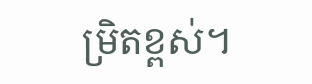ម្រិតខ្ពស់។